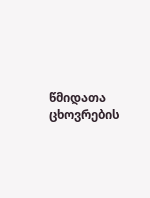წმიდათა ცხოვრების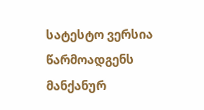სატესტო ვერსია წარმოადგენს მანქანურ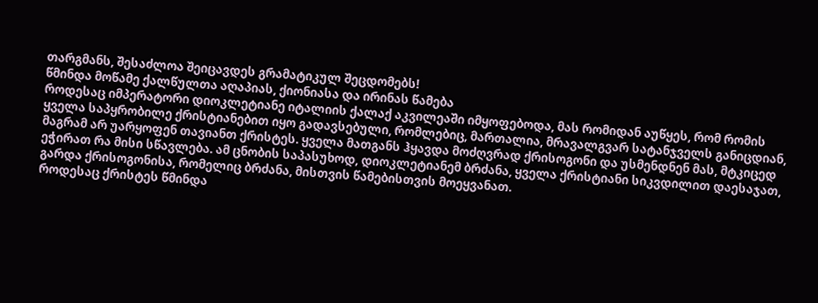თარგმანს, შესაძლოა შეიცავდეს გრამატიკულ შეცდომებს!
წმინდა მოწამე ქალწულთა აღაპიას, ქიონიასა და ირინას წამება
როდესაც იმპერატორი დიოკლეტიანე იტალიის ქალაქ აკვილეაში იმყოფებოდა, მას რომიდან აუწყეს, რომ რომის ყველა საპყრობილე ქრისტიანებით იყო გადავსებული, რომლებიც, მართალია, მრავალგვარ სატანჯველს განიცდიან, მაგრამ არ უარყოფენ თავიანთ ქრისტეს. ყველა მათგანს ჰყავდა მოძღვრად ქრისოგონი და უსმენდნენ მას, მტკიცედ ეჭირათ რა მისი სწავლება. ამ ცნობის საპასუხოდ, დიოკლეტიანემ ბრძანა, ყველა ქრისტიანი სიკვდილით დაესაჯათ, გარდა ქრისოგონისა, რომელიც ბრძანა, მისთვის წამებისთვის მოეყვანათ.
როდესაც ქრისტეს წმინდა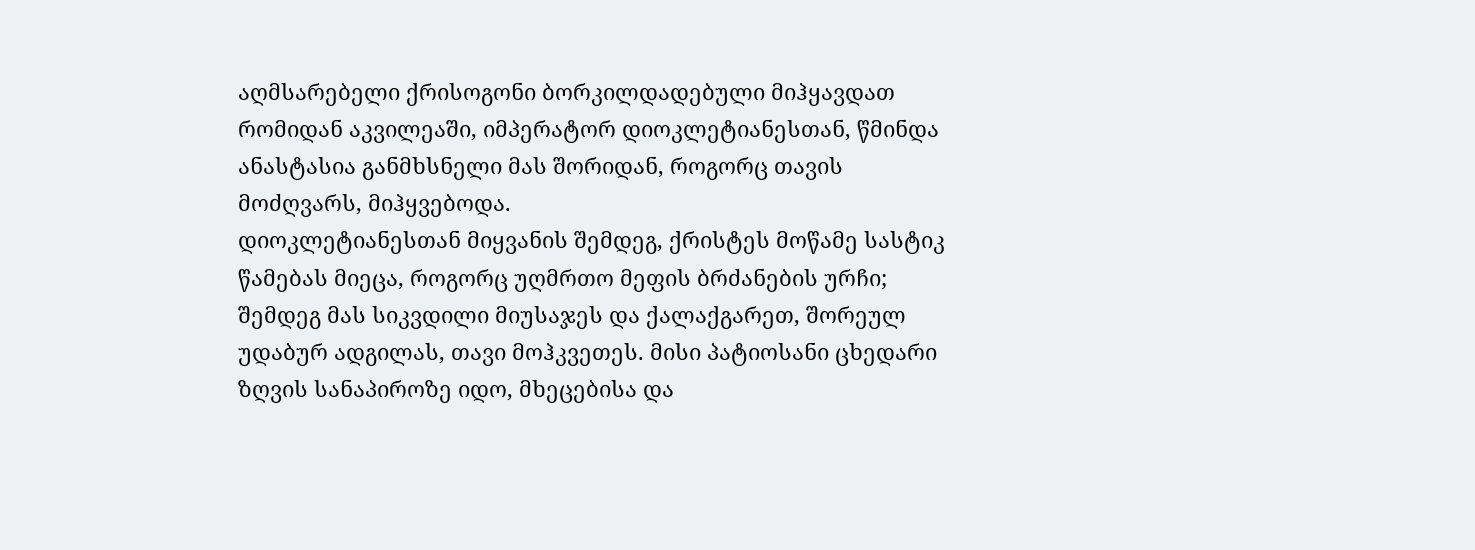აღმსარებელი ქრისოგონი ბორკილდადებული მიჰყავდათ რომიდან აკვილეაში, იმპერატორ დიოკლეტიანესთან, წმინდა ანასტასია განმხსნელი მას შორიდან, როგორც თავის მოძღვარს, მიჰყვებოდა.
დიოკლეტიანესთან მიყვანის შემდეგ, ქრისტეს მოწამე სასტიკ წამებას მიეცა, როგორც უღმრთო მეფის ბრძანების ურჩი; შემდეგ მას სიკვდილი მიუსაჯეს და ქალაქგარეთ, შორეულ უდაბურ ადგილას, თავი მოჰკვეთეს. მისი პატიოსანი ცხედარი ზღვის სანაპიროზე იდო, მხეცებისა და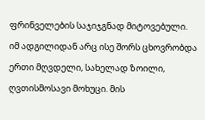ფრინველების საჯიჯგნად მიტოვებული.
იმ ადგილიდან არც ისე შორს ცხოვრობდა ერთი მღვდელი, სახელად ზოილი, ღვთისმოსავი მოხუცი. მის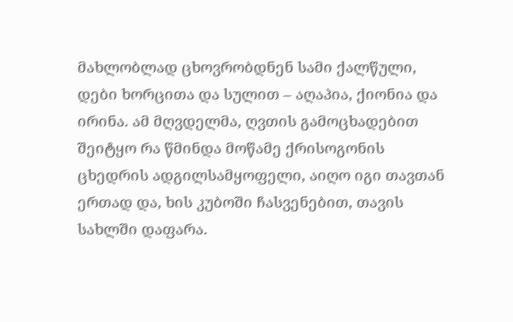მახლობლად ცხოვრობდნენ სამი ქალწული, დები ხორცითა და სულით – აღაპია, ქიონია და ირინა. ამ მღვდელმა, ღვთის გამოცხადებით შეიტყო რა წმინდა მოწამე ქრისოგონის ცხედრის ადგილსამყოფელი, აიღო იგი თავთან ერთად და, ხის კუბოში ჩასვენებით, თავის სახლში დაფარა.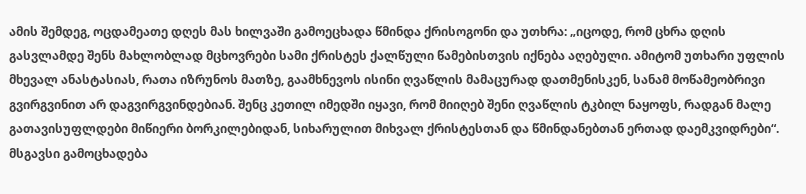ამის შემდეგ, ოცდამეათე დღეს მას ხილვაში გამოეცხადა წმინდა ქრისოგონი და უთხრა: „იცოდე, რომ ცხრა დღის გასვლამდე შენს მახლობლად მცხოვრები სამი ქრისტეს ქალწული წამებისთვის იქნება აღებული. ამიტომ უთხარი უფლის მხევალ ანასტასიას, რათა იზრუნოს მათზე, გაამხნევოს ისინი ღვაწლის მამაცურად დათმენისკენ, სანამ მოწამეობრივი გვირგვინით არ დაგვირგვინდებიან. შენც კეთილ იმედში იყავი, რომ მიიღებ შენი ღვაწლის ტკბილ ნაყოფს, რადგან მალე გათავისუფლდები მიწიერი ბორკილებიდან, სიხარულით მიხვალ ქრისტესთან და წმინდანებთან ერთად დაემკვიდრები“.
მსგავსი გამოცხადება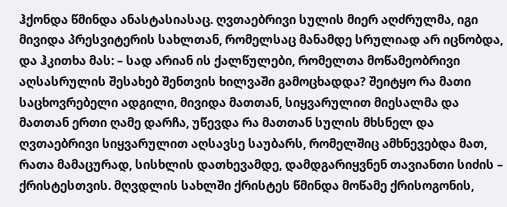ჰქონდა წმინდა ანასტასიასაც. ღვთაებრივი სულის მიერ აღძრულმა, იგი მივიდა პრესვიტერის სახლთან, რომელსაც მანამდე სრულიად არ იცნობდა, და ჰკითხა მას: – სად არიან ის ქალწულები, რომელთა მოწამეობრივი აღსასრულის შესახებ შენთვის ხილვაში გამოცხადდა? შეიტყო რა მათი საცხოვრებელი ადგილი, მივიდა მათთან, სიყვარულით მიესალმა და მათთან ერთი ღამე დარჩა, უწევდა რა მათთან სულის მხსნელ და ღვთაებრივი სიყვარულით აღსავსე საუბარს, რომელშიც ამხნევებდა მათ, რათა მამაცურად, სისხლის დათხევამდე, დამდგარიყვნენ თავიანთი სიძის – ქრისტესთვის. მღვდლის სახლში ქრისტეს წმინდა მოწამე ქრისოგონის,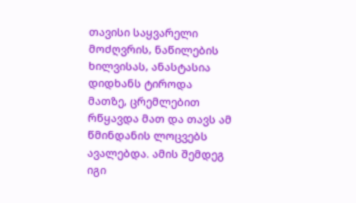თავისი საყვარელი მოძღვრის, ნაწილების ხილვისას, ანასტასია დიდხანს ტიროდა მათზე, ცრემლებით რწყავდა მათ და თავს ამ წმინდანის ლოცვებს ავალებდა. ამის შემდეგ იგი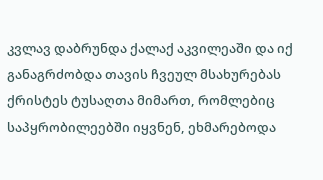კვლავ დაბრუნდა ქალაქ აკვილეაში და იქ განაგრძობდა თავის ჩვეულ მსახურებას ქრისტეს ტუსაღთა მიმართ, რომლებიც საპყრობილეებში იყვნენ, ეხმარებოდა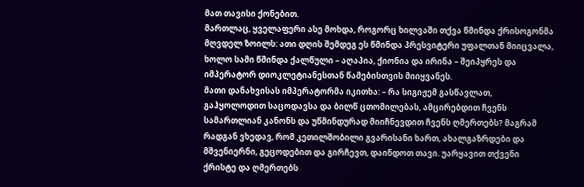მათ თავისი ქონებით.
მართლაც, ყველაფერი ასე მოხდა, როგორც ხილვაში თქვა წმინდა ქრისოგონმა მღვდელ ზოილს: ათი დღის შემდეგ ეს წმინდა პრესვიტერი უფალთან მიიცვალა, ხოლო სამი წმინდა ქალწული – აღაპია, ქიონია და ირინა – შეიპყრეს და იმპერატორ დიოკლეტიანესთან წამებისთვის მიიყვანეს.
მათი დანახვისას იმპერატორმა იკითხა: – რა სიგიჟემ გასწავლათ, გაჰყოლოდით საცოდავსა და ბილწ ცთომილებას, ამცირებდით ჩვენს სამართლიან კანონს და უწმინდურად მიიჩნევდით ჩვენს ღმერთებს? მაგრამ რადგან ვხედავ, რომ კეთილშობილი გვარისანი ხართ, ახალგაზრდები და მშვენიერნი, გეცოდებით და გირჩევთ, დაინდოთ თავი. უარყავით თქვენი ქრისტე და ღმერთებს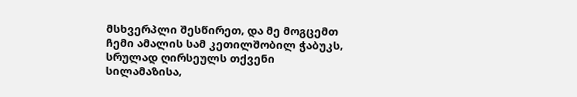მსხვერპლი შესწირეთ, და მე მოგცემთ ჩემი ამალის სამ კეთილშობილ ჭაბუკს, სრულად ღირსეულს თქვენი სილამაზისა,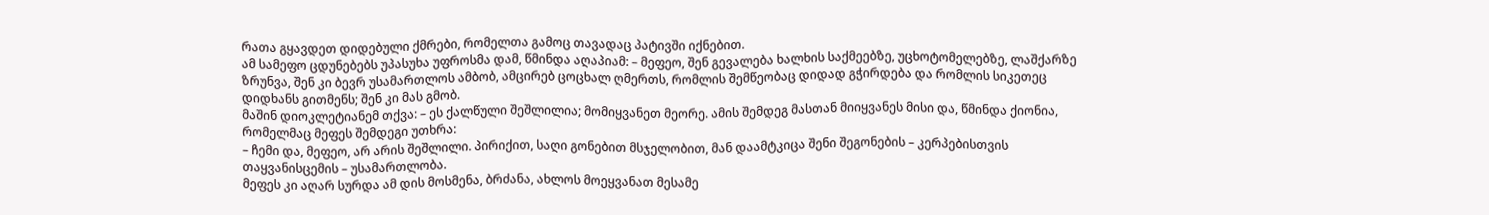რათა გყავდეთ დიდებული ქმრები, რომელთა გამოც თავადაც პატივში იქნებით.
ამ სამეფო ცდუნებებს უპასუხა უფროსმა დამ, წმინდა აღაპიამ: – მეფეო, შენ გევალება ხალხის საქმეებზე, უცხოტომელებზე, ლაშქარზე ზრუნვა, შენ კი ბევრ უსამართლოს ამბობ, ამცირებ ცოცხალ ღმერთს, რომლის შემწეობაც დიდად გჭირდება და რომლის სიკეთეც დიდხანს გითმენს; შენ კი მას გმობ.
მაშინ დიოკლეტიანემ თქვა: – ეს ქალწული შეშლილია; მომიყვანეთ მეორე. ამის შემდეგ მასთან მიიყვანეს მისი და, წმინდა ქიონია, რომელმაც მეფეს შემდეგი უთხრა:
– ჩემი და, მეფეო, არ არის შეშლილი. პირიქით, საღი გონებით მსჯელობით, მან დაამტკიცა შენი შეგონების – კერპებისთვის თაყვანისცემის – უსამართლობა.
მეფეს კი აღარ სურდა ამ დის მოსმენა, ბრძანა, ახლოს მოეყვანათ მესამე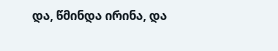და, წმინდა ირინა, და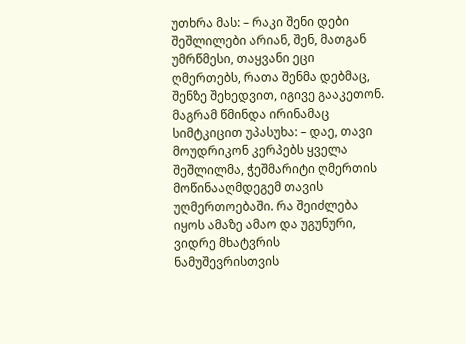უთხრა მას: – რაკი შენი დები შეშლილები არიან, შენ, მათგან უმრწმესი, თაყვანი ეცი ღმერთებს, რათა შენმა დებმაც, შენზე შეხედვით, იგივე გააკეთონ.
მაგრამ წმინდა ირინამაც სიმტკიცით უპასუხა: – დაე, თავი მოუდრიკონ კერპებს ყველა შეშლილმა, ჭეშმარიტი ღმერთის მოწინააღმდეგემ თავის უღმერთოებაში. რა შეიძლება იყოს ამაზე ამაო და უგუნური, ვიდრე მხატვრის ნამუშევრისთვის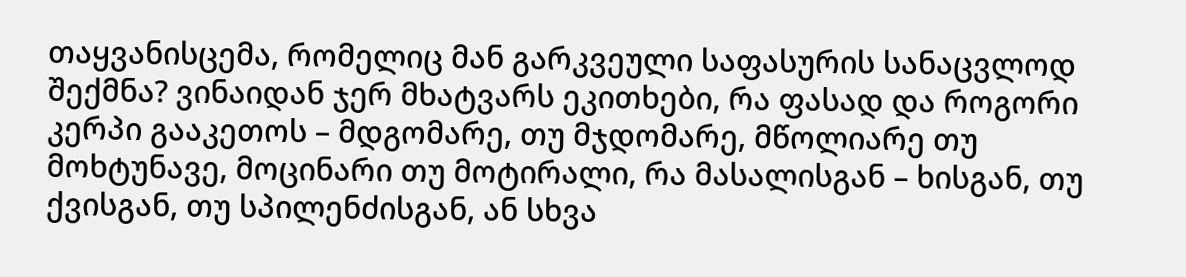თაყვანისცემა, რომელიც მან გარკვეული საფასურის სანაცვლოდ შექმნა? ვინაიდან ჯერ მხატვარს ეკითხები, რა ფასად და როგორი კერპი გააკეთოს – მდგომარე, თუ მჯდომარე, მწოლიარე თუ მოხტუნავე, მოცინარი თუ მოტირალი, რა მასალისგან – ხისგან, თუ ქვისგან, თუ სპილენძისგან, ან სხვა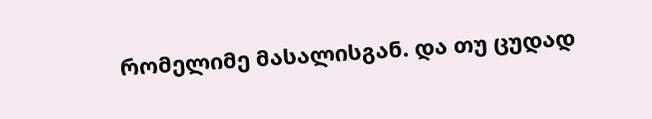რომელიმე მასალისგან. და თუ ცუდად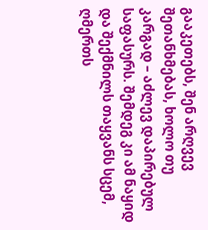გააკეთებს, შენ არღვევ შეთანხმებას, ხოლო თუ კარგად – აძლევ დაპირებულ საფასურს. შემდეგ კი ამ ნაყიდ და შექმნილს თაყვანს სცემ, ღმერთს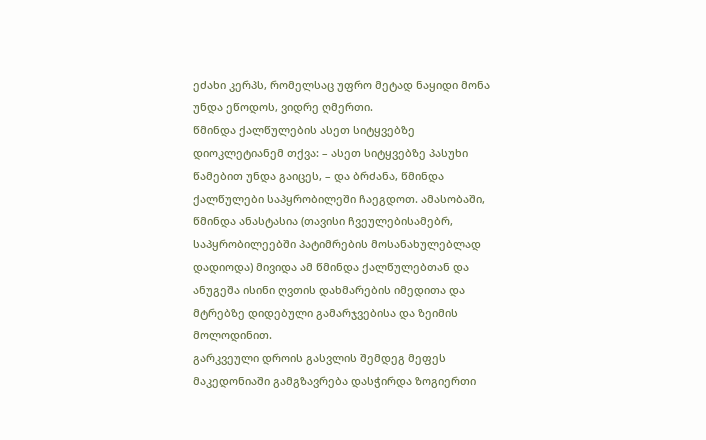ეძახი კერპს, რომელსაც უფრო მეტად ნაყიდი მონა უნდა ეწოდოს, ვიდრე ღმერთი.
წმინდა ქალწულების ასეთ სიტყვებზე დიოკლეტიანემ თქვა: – ასეთ სიტყვებზე პასუხი წამებით უნდა გაიცეს, – და ბრძანა, წმინდა ქალწულები საპყრობილეში ჩაეგდოთ. ამასობაში, წმინდა ანასტასია (თავისი ჩვეულებისამებრ, საპყრობილეებში პატიმრების მოსანახულებლად დადიოდა) მივიდა ამ წმინდა ქალწულებთან და ანუგეშა ისინი ღვთის დახმარების იმედითა და მტრებზე დიდებული გამარჯვებისა და ზეიმის მოლოდინით.
გარკვეული დროის გასვლის შემდეგ მეფეს მაკედონიაში გამგზავრება დასჭირდა ზოგიერთი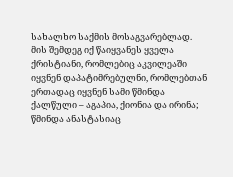სახალხო საქმის მოსაგვარებლად. მის შემდეგ იქ წაიყვანეს ყველა ქრისტიანი, რომლებიც აკვილეაში იყვნენ დაპატიმრებულნი, რომლებთან ერთადაც იყვნენ სამი წმინდა ქალწული – აგაპია, ქიონია და ირინა; წმინდა ანასტასიაც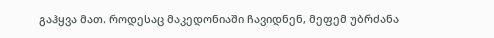გაჰყვა მათ. როდესაც მაკედონიაში ჩავიდნენ, მეფემ უბრძანა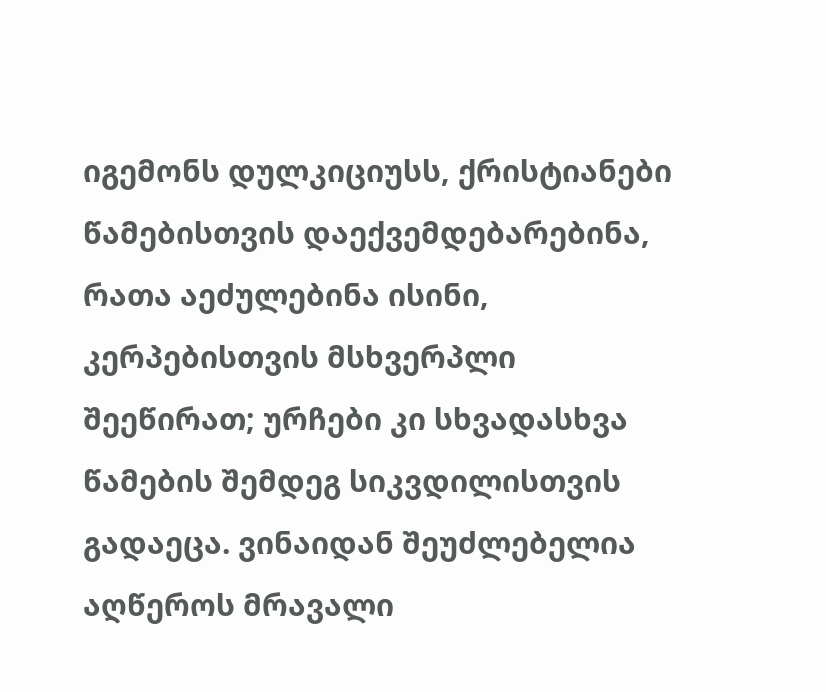იგემონს დულკიციუსს, ქრისტიანები წამებისთვის დაექვემდებარებინა, რათა აეძულებინა ისინი, კერპებისთვის მსხვერპლი შეეწირათ; ურჩები კი სხვადასხვა წამების შემდეგ სიკვდილისთვის გადაეცა. ვინაიდან შეუძლებელია აღწეროს მრავალი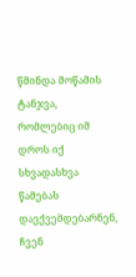წმინდა მოწამის ტანჯვა, რომლებიც იმ დროს იქ სხვადასხვა წამებას დაექვემდებარნენ, ჩვენ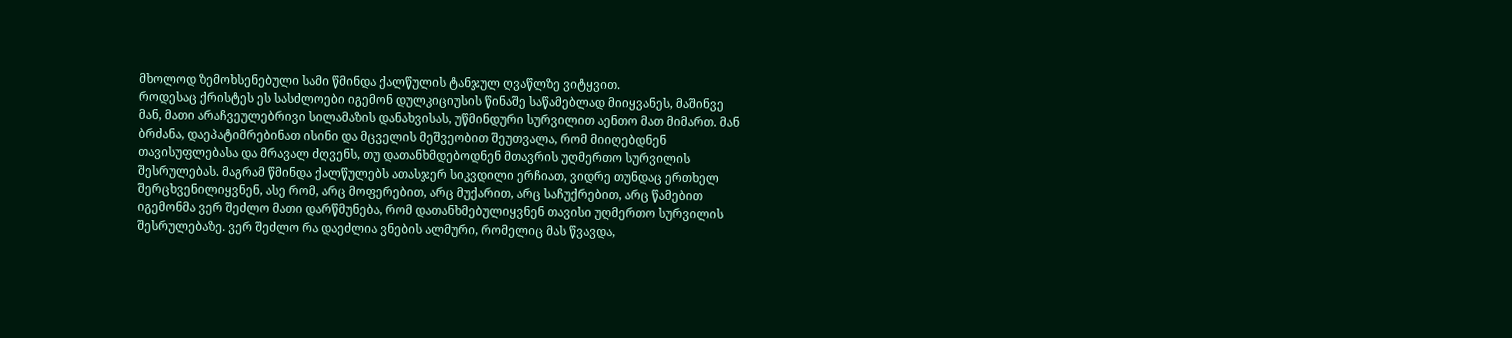მხოლოდ ზემოხსენებული სამი წმინდა ქალწულის ტანჯულ ღვაწლზე ვიტყვით.
როდესაც ქრისტეს ეს სასძლოები იგემონ დულკიციუსის წინაშე საწამებლად მიიყვანეს, მაშინვე მან, მათი არაჩვეულებრივი სილამაზის დანახვისას, უწმინდური სურვილით აენთო მათ მიმართ. მან ბრძანა, დაეპატიმრებინათ ისინი და მცველის მეშვეობით შეუთვალა, რომ მიიღებდნენ თავისუფლებასა და მრავალ ძღვენს, თუ დათანხმდებოდნენ მთავრის უღმერთო სურვილის შესრულებას. მაგრამ წმინდა ქალწულებს ათასჯერ სიკვდილი ერჩიათ, ვიდრე თუნდაც ერთხელ შერცხვენილიყვნენ, ასე რომ, არც მოფერებით, არც მუქარით, არც საჩუქრებით, არც წამებით იგემონმა ვერ შეძლო მათი დარწმუნება, რომ დათანხმებულიყვნენ თავისი უღმერთო სურვილის შესრულებაზე. ვერ შეძლო რა დაეძლია ვნების ალმური, რომელიც მას წვავდა,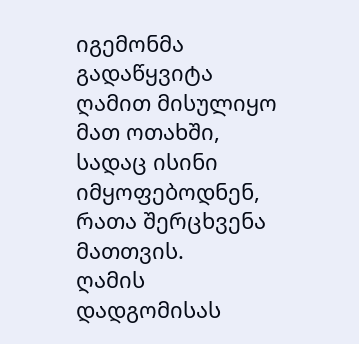იგემონმა გადაწყვიტა ღამით მისულიყო მათ ოთახში, სადაც ისინი იმყოფებოდნენ, რათა შერცხვენა მათთვის.
ღამის დადგომისას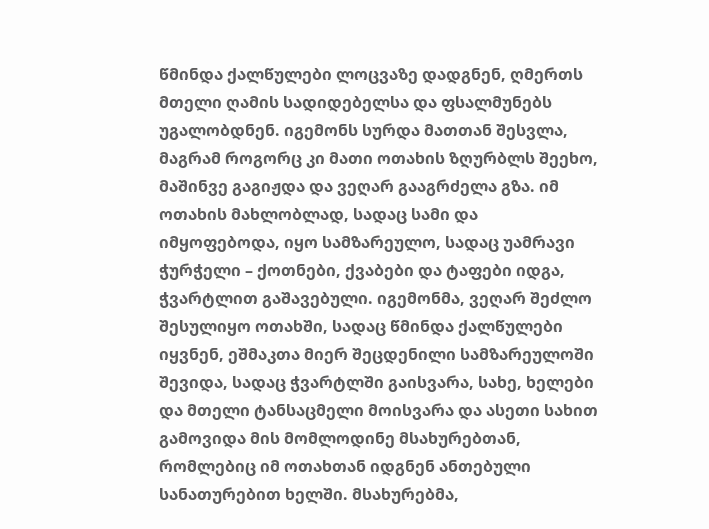წმინდა ქალწულები ლოცვაზე დადგნენ, ღმერთს მთელი ღამის სადიდებელსა და ფსალმუნებს უგალობდნენ. იგემონს სურდა მათთან შესვლა, მაგრამ როგორც კი მათი ოთახის ზღურბლს შეეხო, მაშინვე გაგიჟდა და ვეღარ გააგრძელა გზა. იმ ოთახის მახლობლად, სადაც სამი და იმყოფებოდა, იყო სამზარეულო, სადაც უამრავი ჭურჭელი – ქოთნები, ქვაბები და ტაფები იდგა, ჭვარტლით გაშავებული. იგემონმა, ვეღარ შეძლო შესულიყო ოთახში, სადაც წმინდა ქალწულები იყვნენ, ეშმაკთა მიერ შეცდენილი სამზარეულოში შევიდა, სადაც ჭვარტლში გაისვარა, სახე, ხელები და მთელი ტანსაცმელი მოისვარა და ასეთი სახით გამოვიდა მის მომლოდინე მსახურებთან, რომლებიც იმ ოთახთან იდგნენ ანთებული სანათურებით ხელში. მსახურებმა,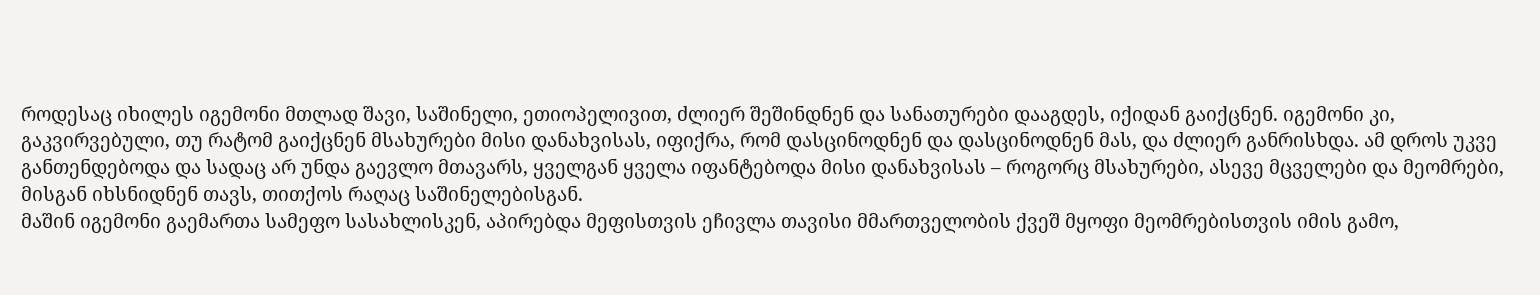როდესაც იხილეს იგემონი მთლად შავი, საშინელი, ეთიოპელივით, ძლიერ შეშინდნენ და სანათურები დააგდეს, იქიდან გაიქცნენ. იგემონი კი, გაკვირვებული, თუ რატომ გაიქცნენ მსახურები მისი დანახვისას, იფიქრა, რომ დასცინოდნენ და დასცინოდნენ მას, და ძლიერ განრისხდა. ამ დროს უკვე განთენდებოდა და სადაც არ უნდა გაევლო მთავარს, ყველგან ყველა იფანტებოდა მისი დანახვისას – როგორც მსახურები, ასევე მცველები და მეომრები, მისგან იხსნიდნენ თავს, თითქოს რაღაც საშინელებისგან.
მაშინ იგემონი გაემართა სამეფო სასახლისკენ, აპირებდა მეფისთვის ეჩივლა თავისი მმართველობის ქვეშ მყოფი მეომრებისთვის იმის გამო,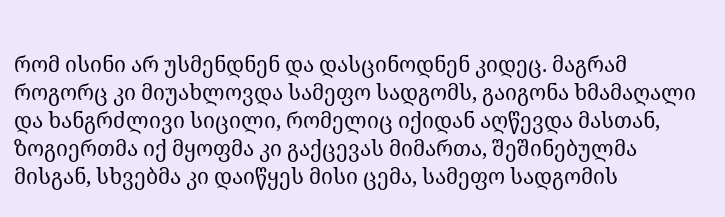რომ ისინი არ უსმენდნენ და დასცინოდნენ კიდეც. მაგრამ როგორც კი მიუახლოვდა სამეფო სადგომს, გაიგონა ხმამაღალი და ხანგრძლივი სიცილი, რომელიც იქიდან აღწევდა მასთან, ზოგიერთმა იქ მყოფმა კი გაქცევას მიმართა, შეშინებულმა მისგან, სხვებმა კი დაიწყეს მისი ცემა, სამეფო სადგომის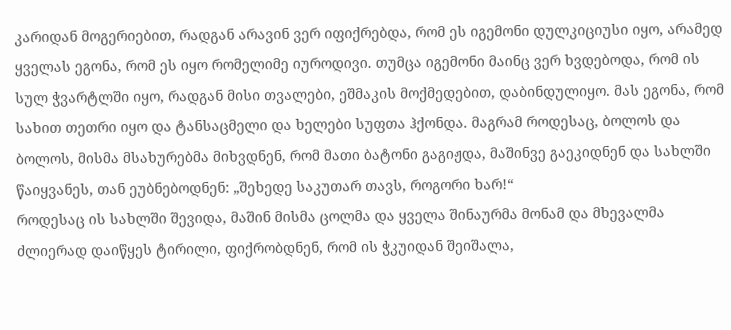კარიდან მოგერიებით, რადგან არავინ ვერ იფიქრებდა, რომ ეს იგემონი დულკიციუსი იყო, არამედ ყველას ეგონა, რომ ეს იყო რომელიმე იუროდივი. თუმცა იგემონი მაინც ვერ ხვდებოდა, რომ ის სულ ჭვარტლში იყო, რადგან მისი თვალები, ეშმაკის მოქმედებით, დაბინდულიყო. მას ეგონა, რომ სახით თეთრი იყო და ტანსაცმელი და ხელები სუფთა ჰქონდა. მაგრამ როდესაც, ბოლოს და ბოლოს, მისმა მსახურებმა მიხვდნენ, რომ მათი ბატონი გაგიჟდა, მაშინვე გაეკიდნენ და სახლში წაიყვანეს, თან ეუბნებოდნენ: „შეხედე საკუთარ თავს, როგორი ხარ!“
როდესაც ის სახლში შევიდა, მაშინ მისმა ცოლმა და ყველა შინაურმა მონამ და მხევალმა ძლიერად დაიწყეს ტირილი, ფიქრობდნენ, რომ ის ჭკუიდან შეიშალა,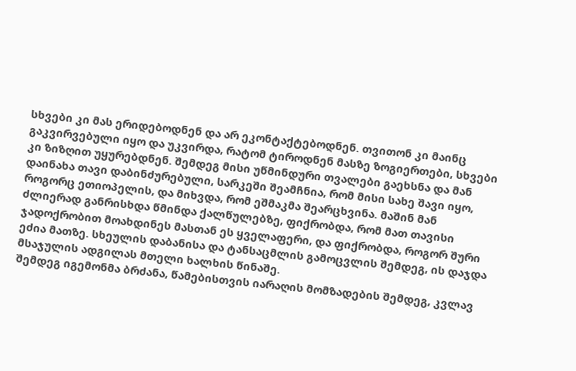სხვები კი მას ერიდებოდნენ და არ ეკონტაქტებოდნენ. თვითონ კი მაინც გაკვირვებული იყო და უკვირდა, რატომ ტიროდნენ მასზე ზოგიერთები, სხვები კი ზიზღით უყურებდნენ. შემდეგ მისი უწმინდური თვალები გაეხსნა და მან დაინახა თავი დაბინძურებული, სარკეში შეამჩნია, რომ მისი სახე შავი იყო, როგორც ეთიოპელის, და მიხვდა, რომ ეშმაკმა შეარცხვინა. მაშინ მან ძლიერად განრისხდა წმინდა ქალწულებზე, ფიქრობდა, რომ მათ თავისი ჯადოქრობით მოახდინეს მასთან ეს ყველაფერი, და ფიქრობდა, როგორ შური ეძია მათზე. სხეულის დაბანისა და ტანსაცმლის გამოცვლის შემდეგ, ის დაჯდა მსაჯულის ადგილას მთელი ხალხის წინაშე.
შემდეგ იგემონმა ბრძანა, წამებისთვის იარაღის მომზადების შემდეგ, კვლავ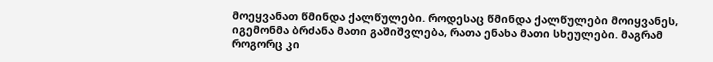მოეყვანათ წმინდა ქალწულები. როდესაც წმინდა ქალწულები მოიყვანეს, იგემონმა ბრძანა მათი გაშიშვლება, რათა ენახა მათი სხეულები. მაგრამ როგორც კი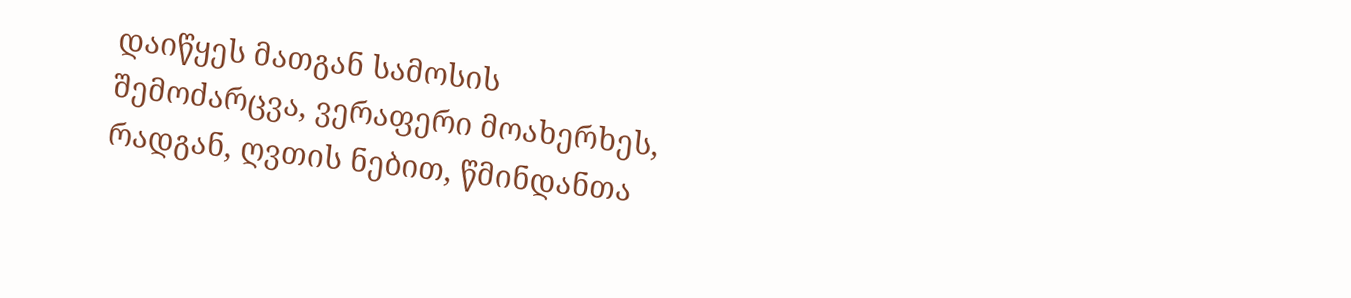დაიწყეს მათგან სამოსის შემოძარცვა, ვერაფერი მოახერხეს, რადგან, ღვთის ნებით, წმინდანთა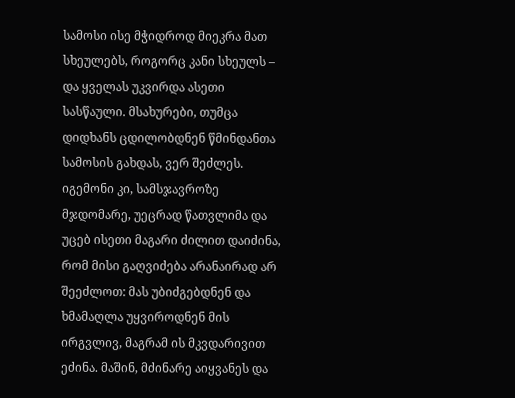სამოსი ისე მჭიდროდ მიეკრა მათ სხეულებს, როგორც კანი სხეულს – და ყველას უკვირდა ასეთი სასწაული. მსახურები, თუმცა დიდხანს ცდილობდნენ წმინდანთა სამოსის გახდას, ვერ შეძლეს.
იგემონი კი, სამსჯავროზე მჯდომარე, უეცრად წათვლიმა და უცებ ისეთი მაგარი ძილით დაიძინა, რომ მისი გაღვიძება არანაირად არ შეეძლოთ: მას უბიძგებდნენ და ხმამაღლა უყვიროდნენ მის ირგვლივ, მაგრამ ის მკვდარივით ეძინა. მაშინ, მძინარე აიყვანეს და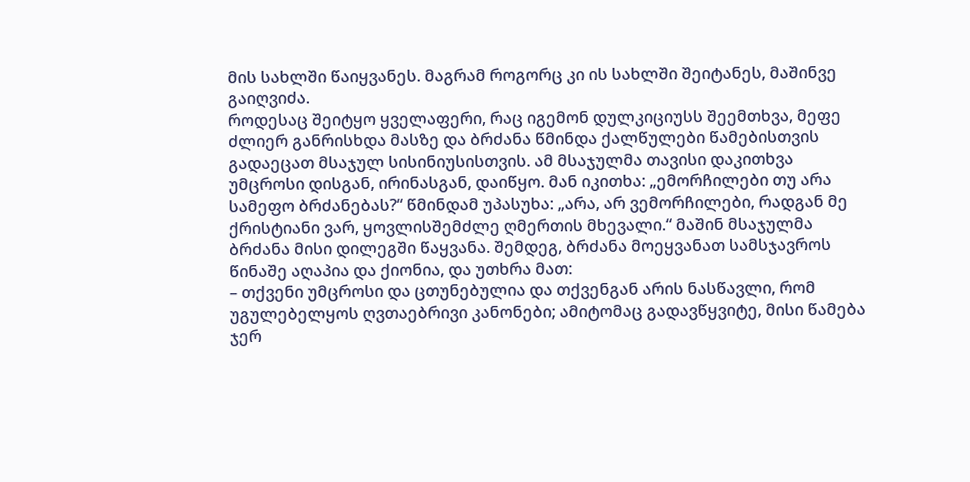მის სახლში წაიყვანეს. მაგრამ როგორც კი ის სახლში შეიტანეს, მაშინვე გაიღვიძა.
როდესაც შეიტყო ყველაფერი, რაც იგემონ დულკიციუსს შეემთხვა, მეფე ძლიერ განრისხდა მასზე და ბრძანა წმინდა ქალწულები წამებისთვის გადაეცათ მსაჯულ სისინიუსისთვის. ამ მსაჯულმა თავისი დაკითხვა უმცროსი დისგან, ირინასგან, დაიწყო. მან იკითხა: „ემორჩილები თუ არა სამეფო ბრძანებას?“ წმინდამ უპასუხა: „არა, არ ვემორჩილები, რადგან მე ქრისტიანი ვარ, ყოვლისშემძლე ღმერთის მხევალი.“ მაშინ მსაჯულმა ბრძანა მისი დილეგში წაყვანა. შემდეგ, ბრძანა მოეყვანათ სამსჯავროს წინაშე აღაპია და ქიონია, და უთხრა მათ:
– თქვენი უმცროსი და ცთუნებულია და თქვენგან არის ნასწავლი, რომ უგულებელყოს ღვთაებრივი კანონები; ამიტომაც გადავწყვიტე, მისი წამება ჯერ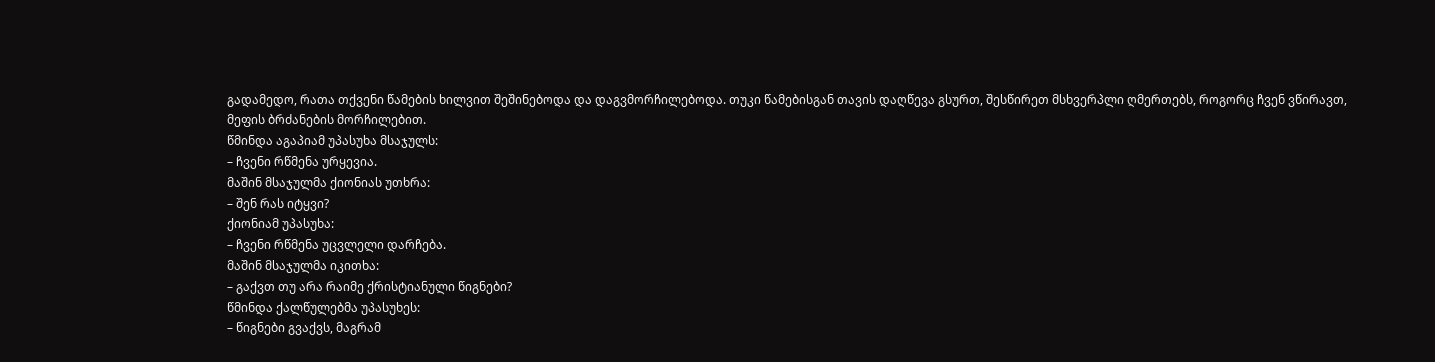გადამედო, რათა თქვენი წამების ხილვით შეშინებოდა და დაგვმორჩილებოდა. თუკი წამებისგან თავის დაღწევა გსურთ, შესწირეთ მსხვერპლი ღმერთებს, როგორც ჩვენ ვწირავთ, მეფის ბრძანების მორჩილებით.
წმინდა აგაპიამ უპასუხა მსაჯულს:
– ჩვენი რწმენა ურყევია.
მაშინ მსაჯულმა ქიონიას უთხრა:
– შენ რას იტყვი?
ქიონიამ უპასუხა:
– ჩვენი რწმენა უცვლელი დარჩება.
მაშინ მსაჯულმა იკითხა:
– გაქვთ თუ არა რაიმე ქრისტიანული წიგნები?
წმინდა ქალწულებმა უპასუხეს:
– წიგნები გვაქვს, მაგრამ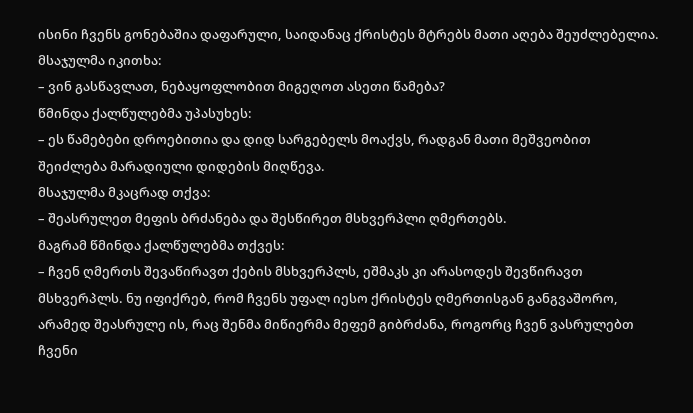ისინი ჩვენს გონებაშია დაფარული, საიდანაც ქრისტეს მტრებს მათი აღება შეუძლებელია.
მსაჯულმა იკითხა:
– ვინ გასწავლათ, ნებაყოფლობით მიგეღოთ ასეთი წამება?
წმინდა ქალწულებმა უპასუხეს:
– ეს წამებები დროებითია და დიდ სარგებელს მოაქვს, რადგან მათი მეშვეობით შეიძლება მარადიული დიდების მიღწევა.
მსაჯულმა მკაცრად თქვა:
– შეასრულეთ მეფის ბრძანება და შესწირეთ მსხვერპლი ღმერთებს.
მაგრამ წმინდა ქალწულებმა თქვეს:
– ჩვენ ღმერთს შევაწირავთ ქების მსხვერპლს, ეშმაკს კი არასოდეს შევწირავთ მსხვერპლს. ნუ იფიქრებ, რომ ჩვენს უფალ იესო ქრისტეს ღმერთისგან განგვაშორო, არამედ შეასრულე ის, რაც შენმა მიწიერმა მეფემ გიბრძანა, როგორც ჩვენ ვასრულებთ ჩვენი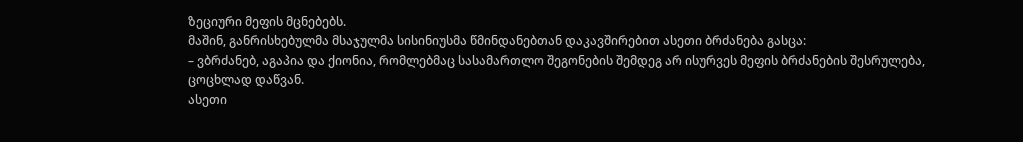ზეციური მეფის მცნებებს.
მაშინ, განრისხებულმა მსაჯულმა სისინიუსმა წმინდანებთან დაკავშირებით ასეთი ბრძანება გასცა:
– ვბრძანებ, აგაპია და ქიონია, რომლებმაც სასამართლო შეგონების შემდეგ არ ისურვეს მეფის ბრძანების შესრულება, ცოცხლად დაწვან.
ასეთი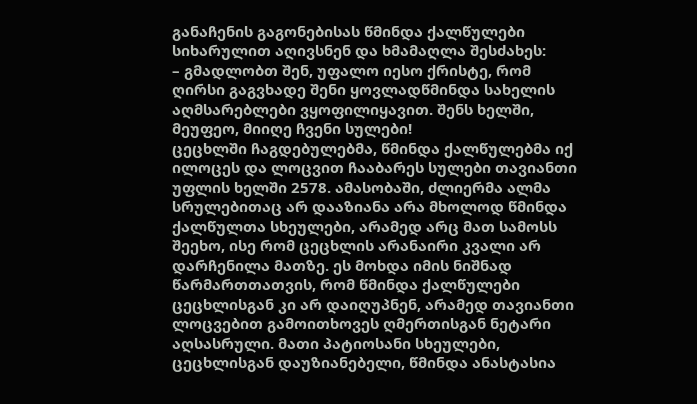განაჩენის გაგონებისას წმინდა ქალწულები სიხარულით აღივსნენ და ხმამაღლა შესძახეს:
– გმადლობთ შენ, უფალო იესო ქრისტე, რომ ღირსი გაგვხადე შენი ყოვლადწმინდა სახელის აღმსარებლები ვყოფილიყავით. შენს ხელში, მეუფეო, მიიღე ჩვენი სულები!
ცეცხლში ჩაგდებულებმა, წმინდა ქალწულებმა იქ ილოცეს და ლოცვით ჩააბარეს სულები თავიანთი უფლის ხელში 2578. ამასობაში, ძლიერმა ალმა სრულებითაც არ დააზიანა არა მხოლოდ წმინდა ქალწულთა სხეულები, არამედ არც მათ სამოსს შეეხო, ისე რომ ცეცხლის არანაირი კვალი არ დარჩენილა მათზე. ეს მოხდა იმის ნიშნად წარმართთათვის, რომ წმინდა ქალწულები ცეცხლისგან კი არ დაიღუპნენ, არამედ თავიანთი ლოცვებით გამოითხოვეს ღმერთისგან ნეტარი აღსასრული. მათი პატიოსანი სხეულები, ცეცხლისგან დაუზიანებელი, წმინდა ანასტასია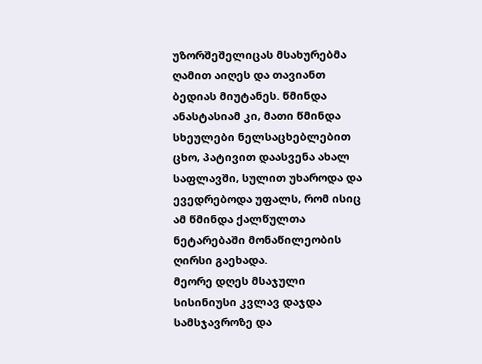უზორშეშელიცას მსახურებმა ღამით აიღეს და თავიანთ ბედიას მიუტანეს. წმინდა ანასტასიამ კი, მათი წმინდა სხეულები ნელსაცხებლებით ცხო, პატივით დაასვენა ახალ საფლავში, სულით უხაროდა და ევედრებოდა უფალს, რომ ისიც ამ წმინდა ქალწულთა ნეტარებაში მონაწილეობის ღირსი გაეხადა.
მეორე დღეს მსაჯული სისინიუსი კვლავ დაჯდა სამსჯავროზე და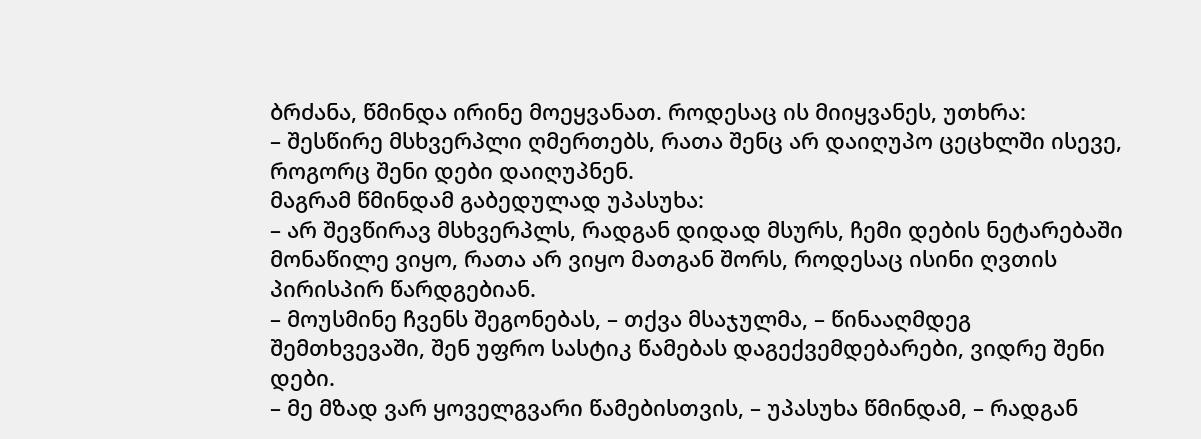ბრძანა, წმინდა ირინე მოეყვანათ. როდესაც ის მიიყვანეს, უთხრა:
– შესწირე მსხვერპლი ღმერთებს, რათა შენც არ დაიღუპო ცეცხლში ისევე, როგორც შენი დები დაიღუპნენ.
მაგრამ წმინდამ გაბედულად უპასუხა:
– არ შევწირავ მსხვერპლს, რადგან დიდად მსურს, ჩემი დების ნეტარებაში მონაწილე ვიყო, რათა არ ვიყო მათგან შორს, როდესაც ისინი ღვთის პირისპირ წარდგებიან.
– მოუსმინე ჩვენს შეგონებას, – თქვა მსაჯულმა, – წინააღმდეგ შემთხვევაში, შენ უფრო სასტიკ წამებას დაგექვემდებარები, ვიდრე შენი დები.
– მე მზად ვარ ყოველგვარი წამებისთვის, – უპასუხა წმინდამ, – რადგან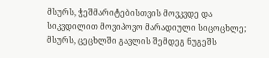მსურს, ჭეშმარიტებისთვის მოვკვდე და სიკვდილით მოვიპოვო მარადიული სიცოცხლე; მსურს, ცეცხლში გავლის შემდეგ ნუგეშს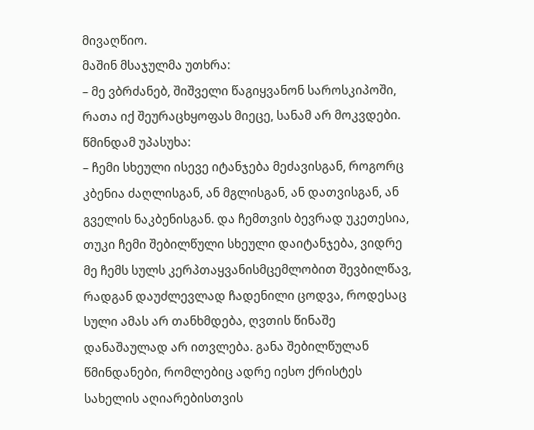მივაღწიო.
მაშინ მსაჯულმა უთხრა:
– მე ვბრძანებ, შიშველი წაგიყვანონ საროსკიპოში, რათა იქ შეურაცხყოფას მიეცე, სანამ არ მოკვდები.
წმინდამ უპასუხა:
– ჩემი სხეული ისევე იტანჯება მეძავისგან, როგორც კბენია ძაღლისგან, ან მგლისგან, ან დათვისგან, ან გველის ნაკბენისგან. და ჩემთვის ბევრად უკეთესია, თუკი ჩემი შებილწული სხეული დაიტანჯება, ვიდრე მე ჩემს სულს კერპთაყვანისმცემლობით შევბილწავ, რადგან დაუძლევლად ჩადენილი ცოდვა, როდესაც სული ამას არ თანხმდება, ღვთის წინაშე დანაშაულად არ ითვლება. განა შებილწულან წმინდანები, რომლებიც ადრე იესო ქრისტეს სახელის აღიარებისთვის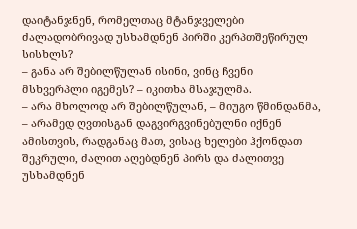დაიტანჯნენ, რომელთაც მტანჯველები ძალადობრივად უსხამდნენ პირში კერპთშეწირულ სისხლს?
– განა არ შებილწულან ისინი, ვინც ჩვენი მსხვერპლი იგემეს? – იკითხა მსაჯულმა.
– არა მხოლოდ არ შებილწულან, – მიუგო წმინდანმა, – არამედ ღვთისგან დაგვირგვინებულნი იქნენ ამისთვის, რადგანაც მათ, ვისაც ხელები ჰქონდათ შეკრული, ძალით აღებდნენ პირს და ძალითვე უსხამდნენ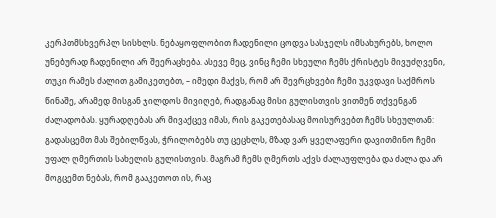კერპთმსხვერპლ სისხლს. ნებაყოფლობით ჩადენილი ცოდვა სასჯელს იმსახურებს, ხოლო უნებურად ჩადენილი არ შეერაცხება. ასევე მეც, ვინც ჩემი სხეული ჩემს ქრისტეს მივუძღვენი, თუკი რამეს ძალით გამიკეთებთ, – იმედი მაქვს, რომ არ შევრცხვები ჩემი უკვდავი საქმროს წინაშე, არამედ მისგან ჯილდოს მივიღებ, რადგანაც მისი გულისთვის ვითმენ თქვენგან ძალადობას. ყურადღებას არ მივაქცევ იმას, რის გაკეთებასაც მოისურვებთ ჩემს სხეულთან: გადასცემთ მას შებილწვას, ჭრილობებს თუ ცეცხლს, მზად ვარ ყველაფერი დავითმინო ჩემი უფალ ღმერთის სახელის გულისთვის. მაგრამ ჩემს ღმერთს აქვს ძალაუფლება და ძალა და არ მოგცემთ ნებას, რომ გააკეთოთ ის, რაც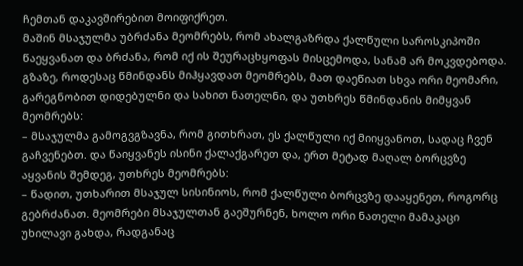ჩემთან დაკავშირებით მოიფიქრეთ.
მაშინ მსაჯულმა უბრძანა მეომრებს, რომ ახალგაზრდა ქალწული საროსკიპოში წაეყვანათ და ბრძანა, რომ იქ ის შეურაცხყოფას მისცემოდა, სანამ არ მოკვდებოდა. გზაზე, როდესაც წმინდანს მიჰყავდათ მეომრებს, მათ დაეწიათ სხვა ორი მეომარი, გარეგნობით დიდებულნი და სახით ნათელნი, და უთხრეს წმინდანის მიმყვან მეომრებს:
– მსაჯულმა გამოგვგზავნა, რომ გითხრათ, ეს ქალწული იქ მიიყვანოთ, სადაც ჩვენ გაჩვენებთ. და წაიყვანეს ისინი ქალაქგარეთ და, ერთ მეტად მაღალ ბორცვზე აყვანის შემდეგ, უთხრეს მეომრებს:
– წადით, უთხარით მსაჯულ სისინიოს, რომ ქალწული ბორცვზე დააყენეთ, როგორც გებრძანათ. მეომრები მსაჯულთან გაეშურნენ, ხოლო ორი ნათელი მამაკაცი უხილავი გახდა, რადგანაც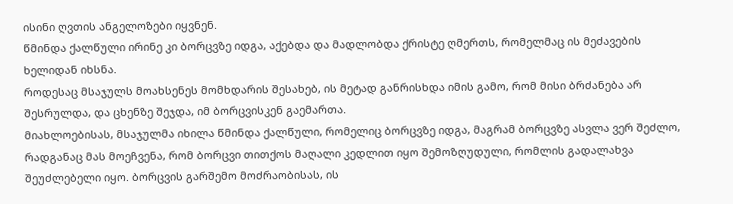ისინი ღვთის ანგელოზები იყვნენ.
წმინდა ქალწული ირინე კი ბორცვზე იდგა, აქებდა და მადლობდა ქრისტე ღმერთს, რომელმაც ის მეძავების ხელიდან იხსნა.
როდესაც მსაჯულს მოახსენეს მომხდარის შესახებ, ის მეტად განრისხდა იმის გამო, რომ მისი ბრძანება არ შესრულდა, და ცხენზე შეჯდა, იმ ბორცვისკენ გაემართა.
მიახლოებისას, მსაჯულმა იხილა წმინდა ქალწული, რომელიც ბორცვზე იდგა, მაგრამ ბორცვზე ასვლა ვერ შეძლო, რადგანაც მას მოეჩვენა, რომ ბორცვი თითქოს მაღალი კედლით იყო შემოზღუდული, რომლის გადალახვა შეუძლებელი იყო. ბორცვის გარშემო მოძრაობისას, ის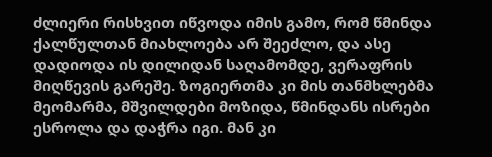ძლიერი რისხვით იწვოდა იმის გამო, რომ წმინდა ქალწულთან მიახლოება არ შეეძლო, და ასე დადიოდა ის დილიდან საღამომდე, ვერაფრის მიღწევის გარეშე. ზოგიერთმა კი მის თანმხლებმა მეომარმა, მშვილდები მოზიდა, წმინდანს ისრები ესროლა და დაჭრა იგი. მან კი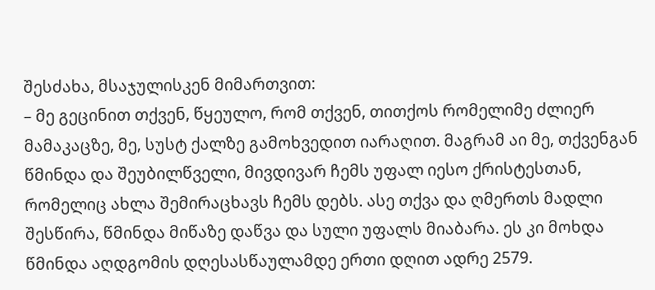შესძახა, მსაჯულისკენ მიმართვით:
– მე გეცინით თქვენ, წყეულო, რომ თქვენ, თითქოს რომელიმე ძლიერ მამაკაცზე, მე, სუსტ ქალზე გამოხვედით იარაღით. მაგრამ აი მე, თქვენგან წმინდა და შეუბილწველი, მივდივარ ჩემს უფალ იესო ქრისტესთან, რომელიც ახლა შემირაცხავს ჩემს დებს. ასე თქვა და ღმერთს მადლი შესწირა, წმინდა მიწაზე დაწვა და სული უფალს მიაბარა. ეს კი მოხდა წმინდა აღდგომის დღესასწაულამდე ერთი დღით ადრე 2579.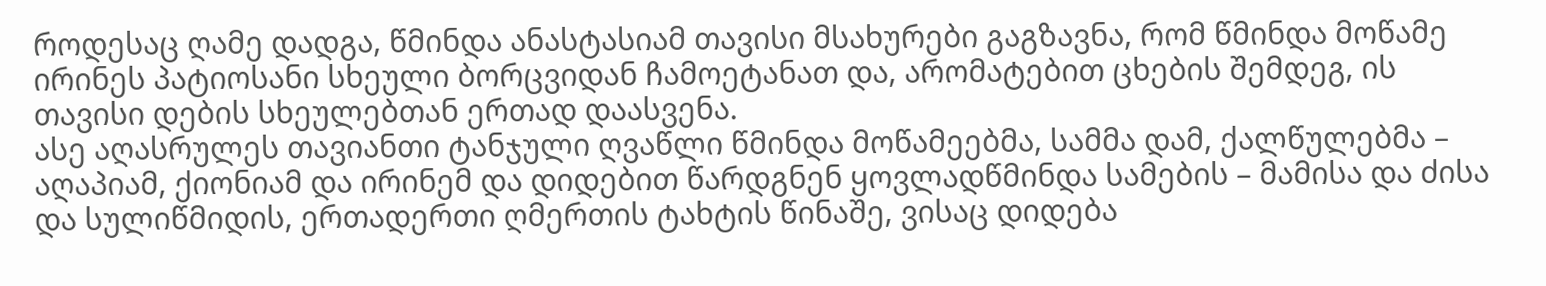როდესაც ღამე დადგა, წმინდა ანასტასიამ თავისი მსახურები გაგზავნა, რომ წმინდა მოწამე ირინეს პატიოსანი სხეული ბორცვიდან ჩამოეტანათ და, არომატებით ცხების შემდეგ, ის თავისი დების სხეულებთან ერთად დაასვენა.
ასე აღასრულეს თავიანთი ტანჯული ღვაწლი წმინდა მოწამეებმა, სამმა დამ, ქალწულებმა – აღაპიამ, ქიონიამ და ირინემ და დიდებით წარდგნენ ყოვლადწმინდა სამების – მამისა და ძისა და სულიწმიდის, ერთადერთი ღმერთის ტახტის წინაშე, ვისაც დიდება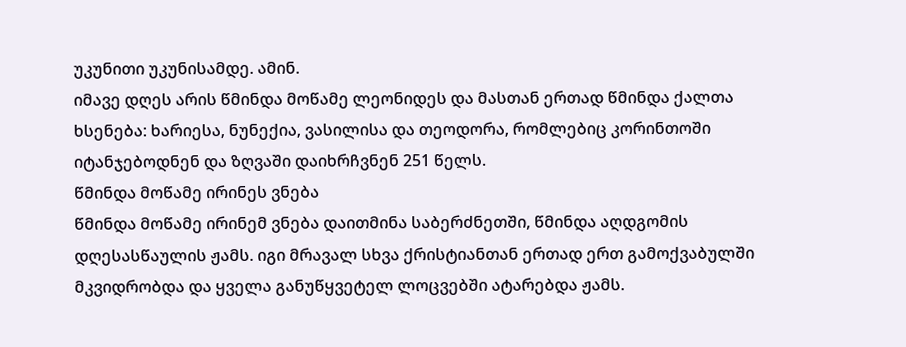უკუნითი უკუნისამდე. ამინ.
იმავე დღეს არის წმინდა მოწამე ლეონიდეს და მასთან ერთად წმინდა ქალთა ხსენება: ხარიესა, ნუნექია, ვასილისა და თეოდორა, რომლებიც კორინთოში იტანჯებოდნენ და ზღვაში დაიხრჩვნენ 251 წელს.
წმინდა მოწამე ირინეს ვნება
წმინდა მოწამე ირინემ ვნება დაითმინა საბერძნეთში, წმინდა აღდგომის დღესასწაულის ჟამს. იგი მრავალ სხვა ქრისტიანთან ერთად ერთ გამოქვაბულში მკვიდრობდა და ყველა განუწყვეტელ ლოცვებში ატარებდა ჟამს.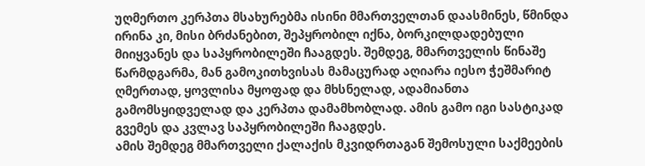უღმერთო კერპთა მსახურებმა ისინი მმართველთან დაასმინეს, წმინდა ირინა კი, მისი ბრძანებით, შეპყრობილ იქნა, ბორკილდადებული მიიყვანეს და საპყრობილეში ჩააგდეს. შემდეგ, მმართველის წინაშე წარმდგარმა, მან გამოკითხვისას მამაცურად აღიარა იესო ჭეშმარიტ ღმერთად, ყოვლისა მყოფად და მხსნელად, ადამიანთა გამომსყიდველად და კერპთა დამამხობლად. ამის გამო იგი სასტიკად გვემეს და კვლავ საპყრობილეში ჩააგდეს.
ამის შემდეგ მმართველი ქალაქის მკვიდრთაგან შემოსული საქმეების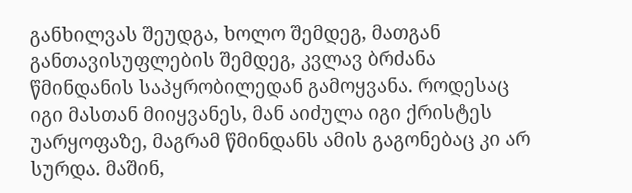განხილვას შეუდგა, ხოლო შემდეგ, მათგან განთავისუფლების შემდეგ, კვლავ ბრძანა წმინდანის საპყრობილედან გამოყვანა. როდესაც იგი მასთან მიიყვანეს, მან აიძულა იგი ქრისტეს უარყოფაზე, მაგრამ წმინდანს ამის გაგონებაც კი არ სურდა. მაშინ,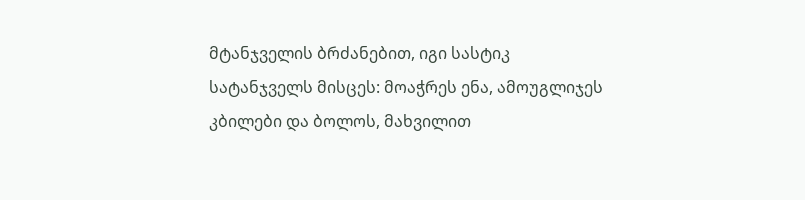მტანჯველის ბრძანებით, იგი სასტიკ სატანჯველს მისცეს: მოაჭრეს ენა, ამოუგლიჯეს კბილები და ბოლოს, მახვილით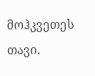მოჰკვეთეს თავი.